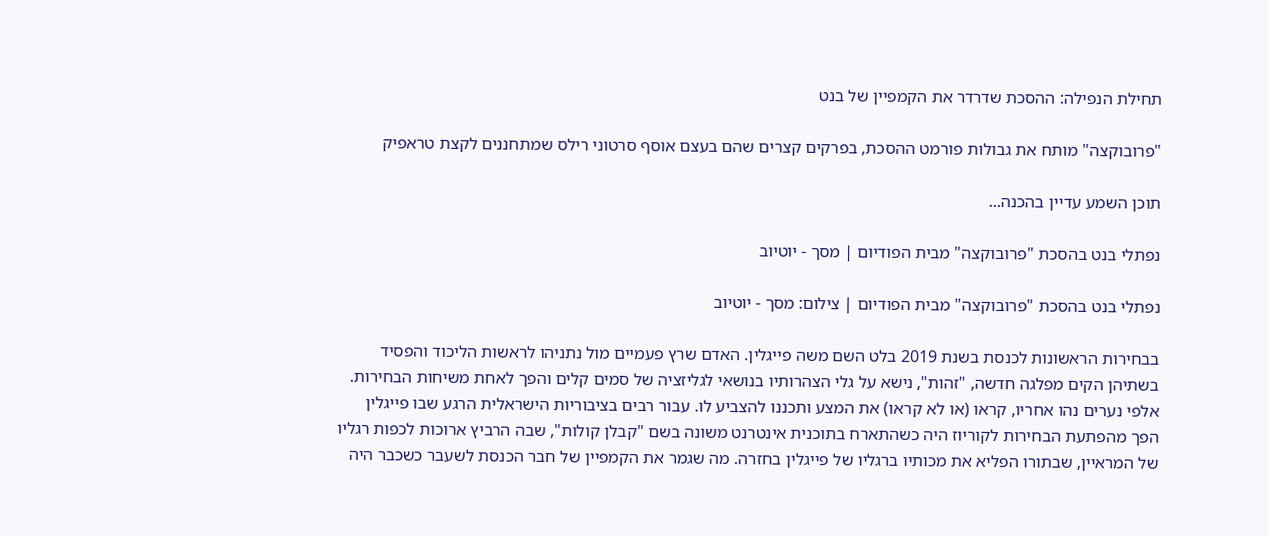תחילת הנפילה: ההסכת שדרדר את הקמפיין של בנט

"פרובוקצה" מותח את גבולות פורמט ההסכת, בפרקים קצרים שהם בעצם אוסף סרטוני רילס שמתחננים לקצת טראפיק

תוכן השמע עדיין בהכנה...

נפתלי בנט בהסכת "פרובוקצה" מבית הפודיום | מסך - יוטיוב

נפתלי בנט בהסכת "פרובוקצה" מבית הפודיום | צילום: מסך - יוטיוב

בבחירות הראשונות לכנסת בשנת 2019 בלט השם משה פייגלין. האדם שרץ פעמיים מול נתניהו לראשות הליכוד והפסיד בשתיהן הקים מפלגה חדשה, "זהות", נישא על גלי הצהרותיו בנושאי לגליזציה של סמים קלים והפך לאחת משיחות הבחירות. אלפי נערים נהו אחריו, קראו (או לא קראו) את המצע ותכננו להצביע לו. עבור רבים בציבוריות הישראלית הרגע שבו פייגלין הפך מהפתעת הבחירות לקוריוז היה כשהתארח בתוכנית אינטרנט משונה בשם "קבלן קולות", שבה הרביץ ארוכות לכפות רגליו של המראיין, שבתורו הפליא את מכותיו ברגליו של פייגלין בחזרה. מה שגמר את הקמפיין של חבר הכנסת לשעבר כשכבר היה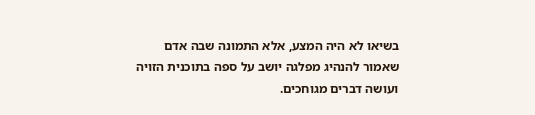בשיאו לא היה המצע, אלא התמונה שבה אדם שאמור להנהיג מפלגה יושב על ספה בתוכנית הזויה ועושה דברים מגוחכים.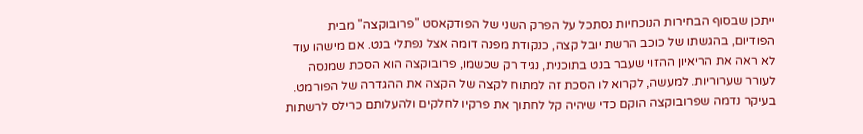ייתכן שבסוף הבחירות הנוכחיות נסתכל על הפרק השני של הפודקאסט "פרובוקצה" מבית הפודיום, בהגשתו של כוכב הרשת יובל קצה, כנקודת מפנה דומה אצל נפתלי בנט. אם מישהו עוד לא ראה את הריאיון ההזוי שעבר בנט בתוכנית, נגיד רק שכשמו, פרובוקצה הוא הסכת שמנסה לעורר שערוריות. למעשה, לקרוא לו הסכת זה למתוח לקצה של הקצה את ההגדרה של הפורמט. בעיקר נדמה שפרובוקצה הוקם כדי שיהיה קל לחתוך את פרקיו לחלקים ולהעלותם כרילס לרשתות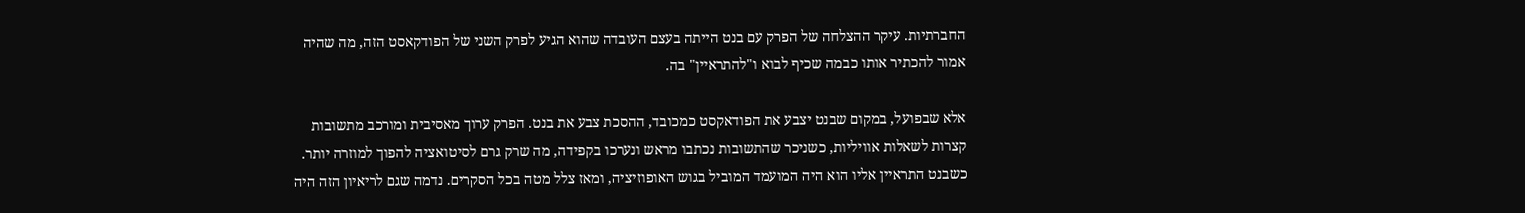החברתיות. עיקר ההצלחה של הפרק עם בנט הייתה בעצם העובדה שהוא הגיע לפרק השני של הפודקאסט הזה, מה שהיה אמור להכתיר אותו כבמה שכיף לבוא ו"להתראיין" בה.

אלא שבפועל, במקום שבנט יצבע את הפודאקסט כמכובד, ההסכת צבע את בנט. הפרק ערוך מאסיבית ומורכב מתשובות קצרות לשאלות אוויליות, כשניכר שהתשובות נכתבו מראש ונערכו בקפידה, מה שרק גרם לסיטואציה להפוך למוזרה יותר. כשבנט התראיין אליו הוא היה המועמד המוביל בגוש האופוזיציה, ומאז צלל מטה בכל הסקרים. נדמה שגם לריאיון הזה היה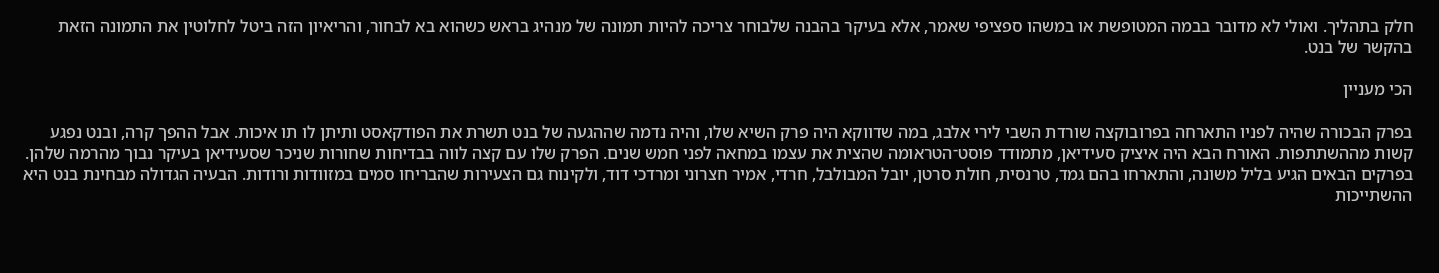חלק בתהליך. ואולי לא מדובר בבמה המטופשת או במשהו ספציפי שאמר, אלא בעיקר בהבנה שלבוחר צריכה להיות תמונה של מנהיג בראש כשהוא בא לבחור, והריאיון הזה ביטל לחלוטין את התמונה הזאת בהקשר של בנט.

הכי מעניין

בפרק הבכורה שהיה לפניו התארחה בפרובוקצה שורדת השבי לירי אלבג, במה שדווקא היה פרק השיא שלו, והיה נדמה שההגעה של בנט תשרת את הפודקאסט ותיתן לו תו איכות. אבל ההפך קרה, ובנט נפגע קשות מההשתתפות. האורח הבא היה איציק סעידיאן, מתמודד פוסט־הטראומה שהצית את עצמו במחאה לפני חמש שנים. הפרק שלו עם קצה לווה בבדיחות שחורות שניכר שסעידיאן בעיקר נבוך מהרמה שלהן. בפרקים הבאים הגיע בליל משונה, והתארחו בהם גמד, טרנסית, חולת סרטן, יובל המבולבל, חרדי, אמיר חצרוני ומרדכי דוד, ולקינוח גם הצעירות שהבריחו סמים במזוודות ורודות. הבעיה הגדולה מבחינת בנט היא ההשתייכות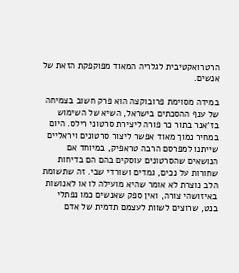הרטרואקטיבית לגלריה המאוד מפוקפקת הזאת של אנשים.

במידה מסוימת פרובוקצה הוא פרק חשוב בצמיחה של ענף ההסכתים בישראל, השיא של השימוש בז'אנר בתור כר פורה ליצירת סרטוני רילס. היום במחיר נמוך מאוד אפשר ליצור סרטונים ויראליים שייתנו למפרסם הרבה טראפיק, במיוחד אם הנושאים שהסרטונים עוסקים בהם הם בדיחות שחורות על נכים, גמדים ושורדי שבי. זה שתשומת הלב נוצרת לא אומר שהיא מועילה לו או לאנושות באיזושהי צורה, ואין ספק שאנשים כמו נפתלי בנט, שרוצים לשוות לעצמם תדמית של אדם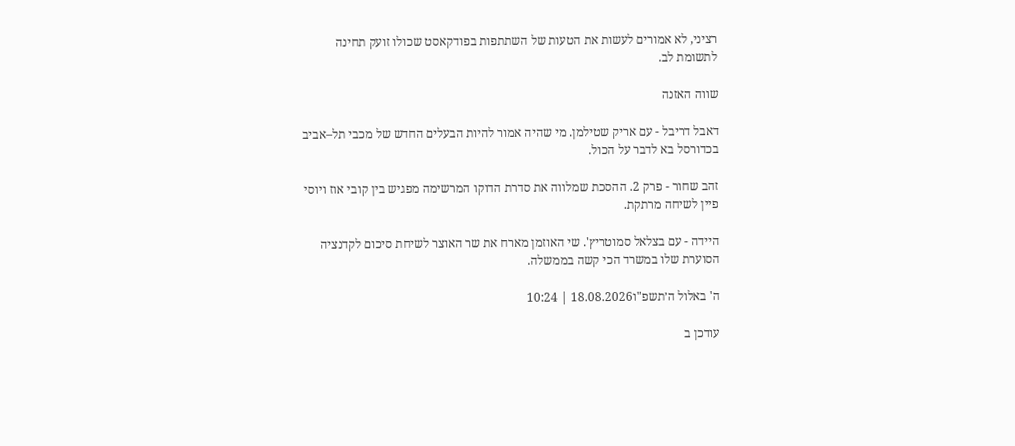רציני, לא אמורים לעשות את הטעות של השתתפות בפודקאסט שכולו זועק תחינה לתשומת לב.

שווה האזנה

דאבל דריבל - עם אריק שטילמן. מי שהיה אמור להיות הבעלים החדש של מכבי תל–אביב בכדורסל בא לדבר על הכול.

זהב שחור - פרק 2. ההסכת שמלווה את סדרת הדוקו המרשימה מפגיש בין קובי אוז ויוסי פיין לשיחה מרתקת.

היידה - עם בצלאל סמוטריץ'. שי האוזמן מארח את שר האוצר לשיחת סיכום לקדנציה הסוערת שלו במשרד הכי קשה בממשלה.

ה' באלול ה׳תשפ"ו18.08.2026 | 10:24

עודכן ב